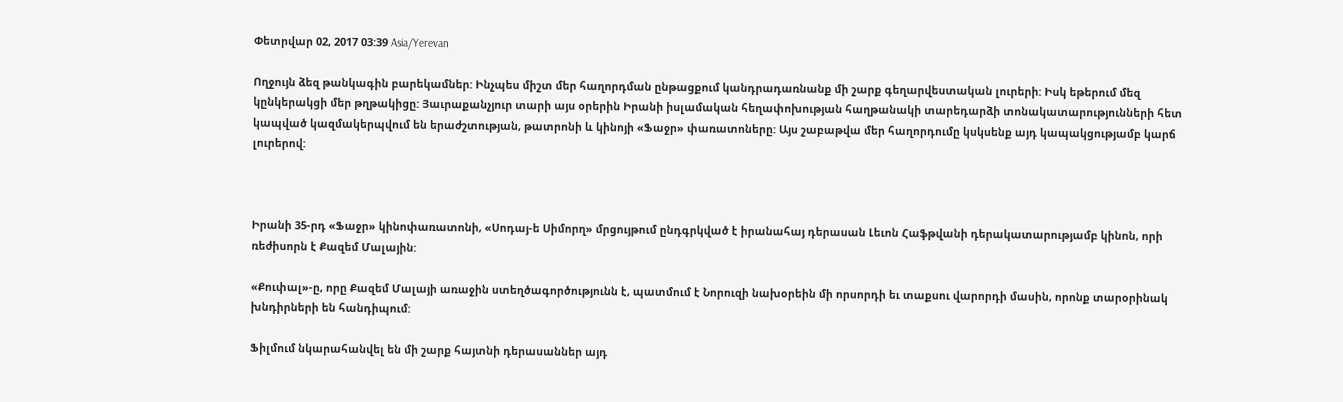Փետրվար 02, 2017 03:39 Asia/Yerevan

Ողջույն ձեզ թանկագին բարեկամներ: Ինչպես միշտ մեր հաղորդման ընթացքում կանդրադառնանք մի շարք գեղարվեստական լուրերի: Իսկ եթերում մեզ կընկերակցի մեր թղթակիցը: Յաւրաքանչյուր տարի այս օրերին Իրանի իսլամական հեղափոխության հաղթանակի տարեդարձի տոնակատարությունների հետ կապված կազմակերպվում են երաժշտության, թատրոնի և կինոյի «Ֆաջր» փառատոները: Այս շաբաթվա մեր հաղորդումը կսկսենք այդ կապակցությամբ կարճ լուրերով:



Իրանի 35-րդ «Ֆաջր» կինոփառատոնի, «Սոդայ-ե Սիմորղ» մրցույթում ընդգրկված է իրանահայ դերասան Լեւոն Հաֆթվանի դերակատարությամբ կինոն, որի ռեժիսորն է Քազեմ Մալային:

«Քուփալ»-ը, որը Քազեմ Մալայի առաջին ստեղծագործությունն է, պատմում է Նորուզի նախօրեին մի որսորդի եւ տաքսու վարորդի մասին, որոնք տարօրինակ խնդիրների են հանդիպում:

Ֆիլմում նկարահանվել են մի շարք հայտնի դերասաններ այդ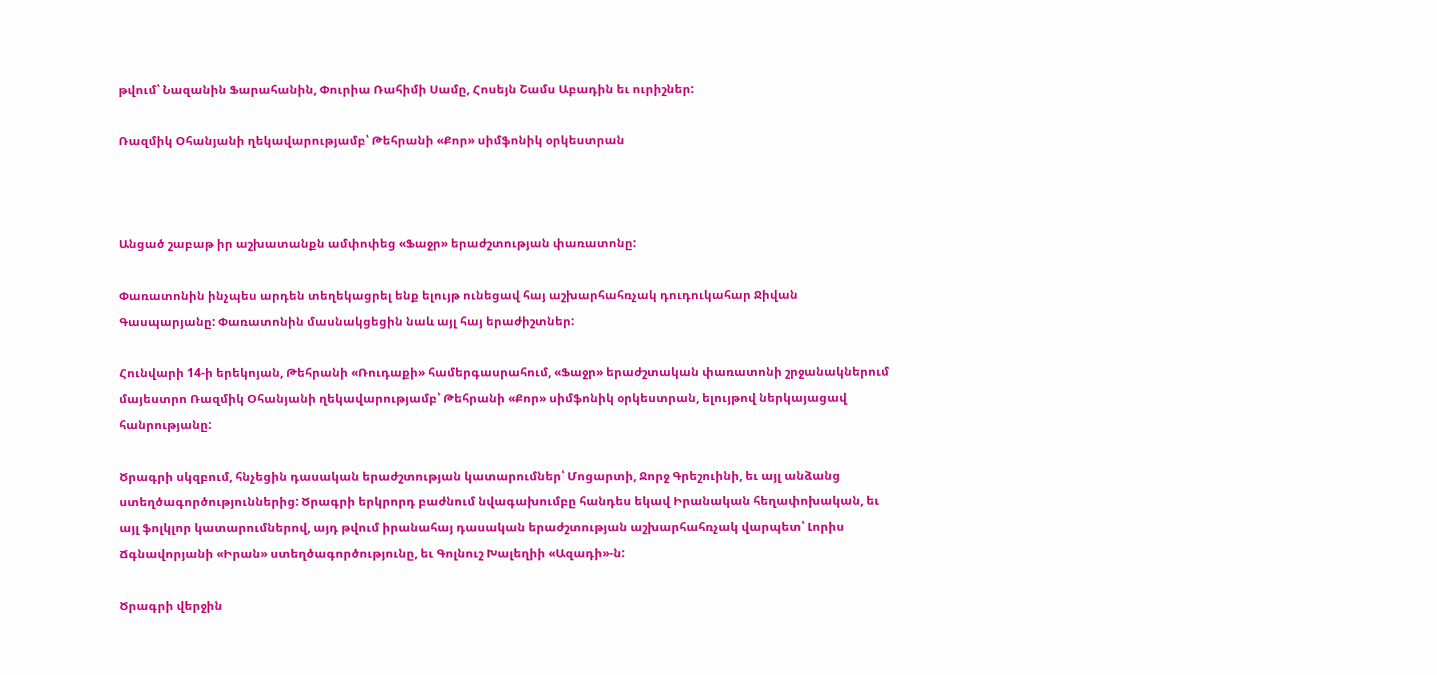թվում՝ Նազանին Ֆարահանին, Փուրիա Ռահիմի Սամը, Հոսեյն Շամս Աբադին եւ ուրիշներ:

Ռազմիկ Օհանյանի ղեկավարությամբ՝ Թեհրանի «Քոր» սիմֆոնիկ օրկեստրան



Անցած շաբաթ իր աշխատանքն ամփոփեց «Ֆաջր» երաժշտության փառատոնը:

Փառատոնին ինչպես արդեն տեղեկացրել ենք ելույթ ունեցավ հայ աշխարհահռչակ դուդուկահար Ջիվան Գասպարյանը: Փառատոնին մասնակցեցին նաև այլ հայ երաժիշտներ:

Հունվարի 14-ի երեկոյան, Թեհրանի «Ռուդաքի» համերգասրահում, «Ֆաջր» երաժշտական փառատոնի շրջանակներում մայեստրո Ռազմիկ Օհանյանի ղեկավարությամբ՝ Թեհրանի «Քոր» սիմֆոնիկ օրկեստրան, ելույթով ներկայացավ հանրությանը:

Ծրագրի սկզբում, հնչեցին դասական երաժշտության կատարումներ՝ Մոցարտի, Ջորջ Գրեշուինի, եւ այլ անձանց ստեղծագործություններից: Ծրագրի երկրորդ բաժնում նվագախումբը հանդես եկավ Իրանական հեղափոխական, եւ այլ ֆոլկլոր կատարումներով, այդ թվում իրանահայ դասական երաժշտության աշխարհահռչակ վարպետ՝ Լորիս Ճգնավորյանի «Իրան» ստեղծագործությունը, եւ Գոլնուշ Խալեղիի «Ազադի»-ն:

Ծրագրի վերջին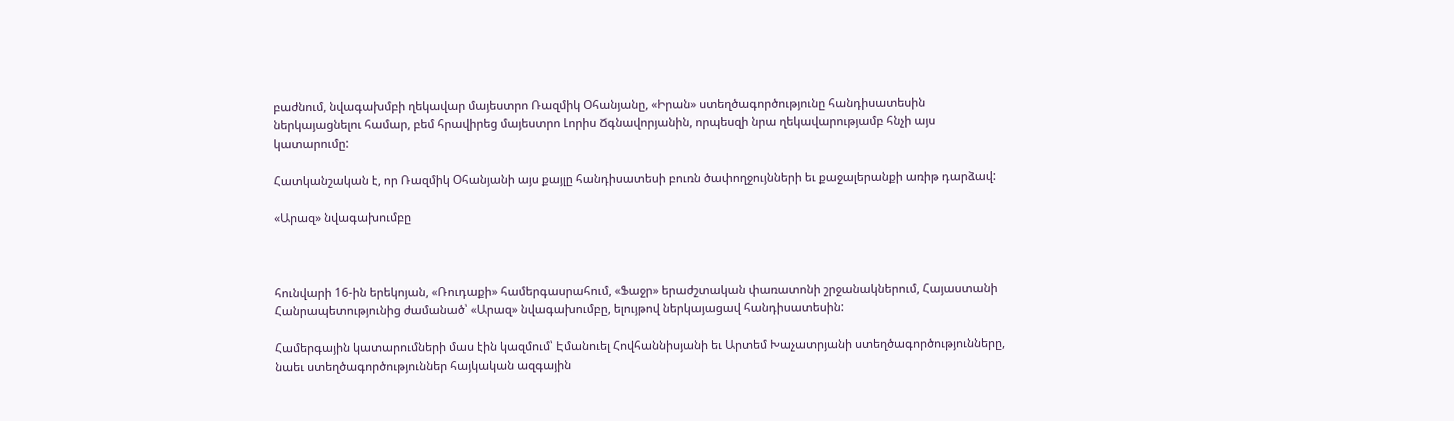բաժնում, նվագախմբի ղեկավար մայեստրո Ռազմիկ Օհանյանը, «Իրան» ստեղծագործությունը հանդիսատեսին ներկայացնելու համար, բեմ հրավիրեց մայեստրո Լորիս Ճգնավորյանին, որպեսզի նրա ղեկավարությամբ հնչի այս կատարումը:

Հատկանշական է, որ Ռազմիկ Օհանյանի այս քայլը հանդիսատեսի բուռն ծափողջույնների եւ քաջալերանքի առիթ դարձավ:

«Արազ» նվագախումբը



հունվարի 16-ին երեկոյան, «Ռուդաքի» համերգասրահում, «Ֆաջր» երաժշտական փառատոնի շրջանակներում, Հայաստանի Հանրապետությունից ժամանած՝ «Արազ» նվագախումբը, ելույթով ներկայացավ հանդիսատեսին:

Համերգային կատարումների մաս էին կազմում՝ Էմանուել Հովհաննիսյանի եւ Արտեմ Խաչատրյանի ստեղծագործությունները, նաեւ ստեղծագործություններ հայկական ազգային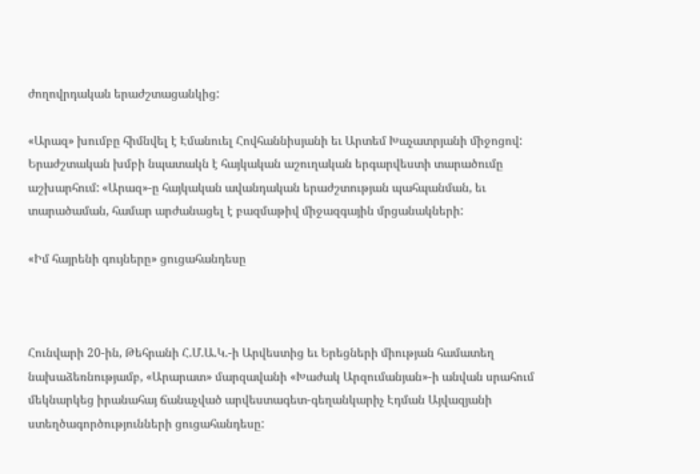ժողովրդական երաժշտացանկից:

«Արազ» խումբը հիմնվել է Էմանուել Հովհաննիսյանի եւ Արտեմ Խաչատրյանի միջոցով: Երաժշտական խմբի նպատակն է հայկական աշուղական երգարվեստի տարածումը աշխարհում: «Արազ»-ը հայկական ավանդական երաժշտության պահպանման, եւ տարածաման, համար արժանացել է բազմաթիվ միջազգային մրցանակների:

«Իմ հայրենի գույները» ցուցահանդեսը



Հունվարի 20-ին, Թեհրանի Հ.Մ.Ա.Կ.-ի Արվեստից եւ Երեցների միության համատեղ նախաձեռնությամբ, «Արարատ» մարզավանի «Խաժակ Արզումանյան»-ի անվան սրահում մեկնարկեց իրանահայ ճանաչված արվեստագետ-գեղանկարիչ Էդման Այվազյանի ստեղծագործությունների ցուցահանդեսը: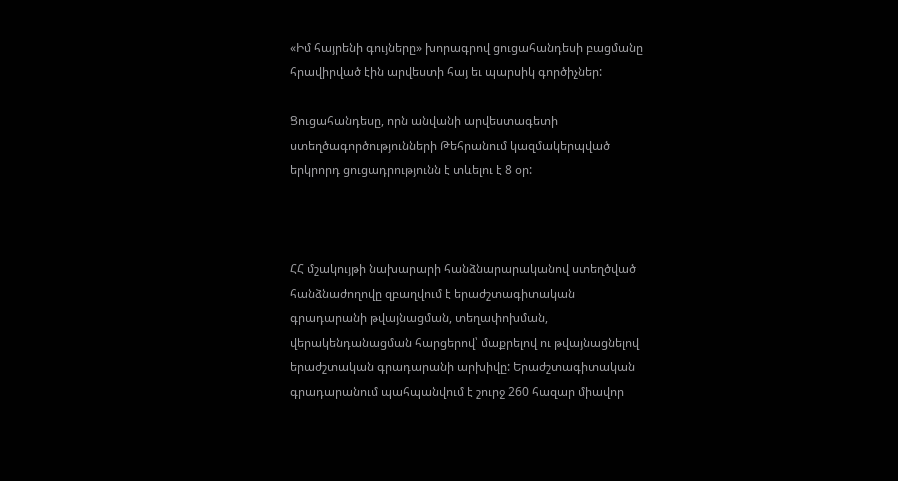«Իմ հայրենի գույները» խորագրով ցուցահանդեսի բացմանը հրավիրված էին արվեստի հայ եւ պարսիկ գործիչներ:

Ցուցահանդեսը, որն անվանի արվեստագետի ստեղծագործությունների Թեհրանում կազմակերպված երկրորդ ցուցադրությունն է տևելու է 8 օր:



ՀՀ մշակույթի նախարարի հանձնարարականով ստեղծված հանձնաժողովը զբաղվում է երաժշտագիտական գրադարանի թվայնացման, տեղափոխման, վերակենդանացման հարցերով՝ մաքրելով ու թվայնացնելով երաժշտական գրադարանի արխիվը: Երաժշտագիտական գրադարանում պահպանվում է շուրջ 260 հազար միավոր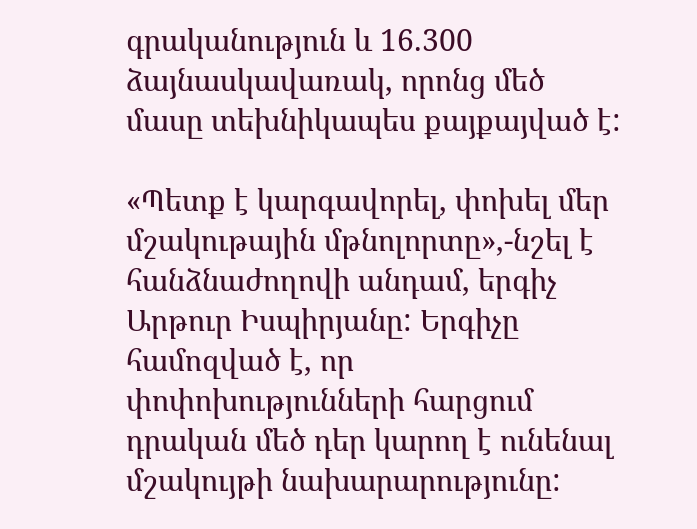գրականություն և 16.300 ձայնասկավառակ, որոնց մեծ մասը տեխնիկապես քայքայված է:

«Պետք է կարգավորել, փոխել մեր մշակութային մթնոլորտը»,-նշել է հանձնաժողովի անդամ, երգիչ Արթուր Իսպիրյանը: Երգիչը համոզված է, որ փոփոխությունների հարցում դրական մեծ դեր կարող է ունենալ մշակույթի նախարարությունը: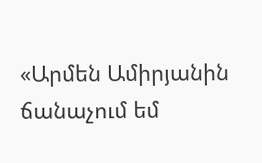«Արմեն Ամիրյանին ճանաչում եմ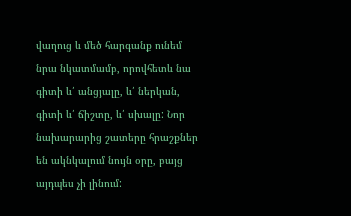վաղուց և մեծ հարգանք ունեմ նրա նկատմամբ, որովհետև նա գիտի և՛ անցյալը, և՛ ներկան, գիտի և՛ ճիշտը, և՛ սխալը: Նոր նախարարից շատերը հրաշքներ են ակնկալում նույն օրը, բայց այդպես չի լինում: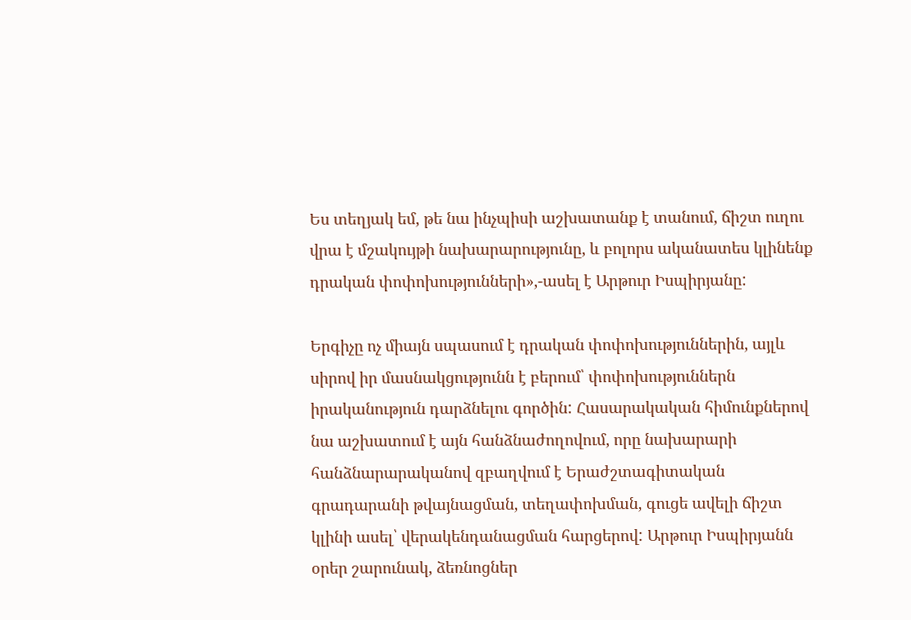Ես տեղյակ եմ, թե նա ինչպիսի աշխատանք է տանում, ճիշտ ուղու վրա է մշակույթի նախարարությունը, և բոլորս ականատես կլինենք դրական փոփոխությունների»,-ասել է Արթուր Իսպիրյանը:

Երգիչը ոչ միայն սպասում է դրական փոփոխություններին, այլև սիրով իր մասնակցությունն է բերում՝ փոփոխություններն իրականություն դարձնելու գործին: Հասարակական հիմունքներով նա աշխատում է այն հանձնաժողովում, որը նախարարի հանձնարարականով զբաղվում է Երաժշտագիտական գրադարանի թվայնացման, տեղափոխման, գուցե ավելի ճիշտ կլինի ասել՝ վերակենդանացման հարցերով: Արթուր Իսպիրյանն օրեր շարունակ, ձեռնոցներ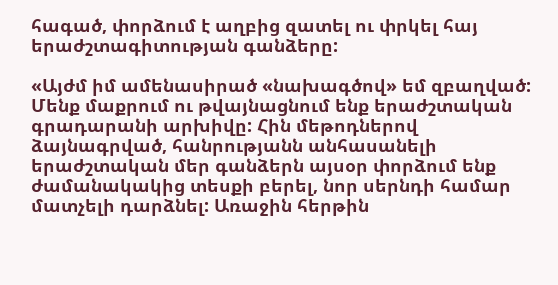հագած, փորձում է աղբից զատել ու փրկել հայ երաժշտագիտության գանձերը:

«Այժմ իմ ամենասիրած «նախագծով» եմ զբաղված: Մենք մաքրում ու թվայնացնում ենք երաժշտական գրադարանի արխիվը: Հին մեթոդներով ձայնագրված, հանրությանն անհասանելի երաժշտական մեր գանձերն այսօր փորձում ենք ժամանակակից տեսքի բերել, նոր սերնդի համար մատչելի դարձնել: Առաջին հերթին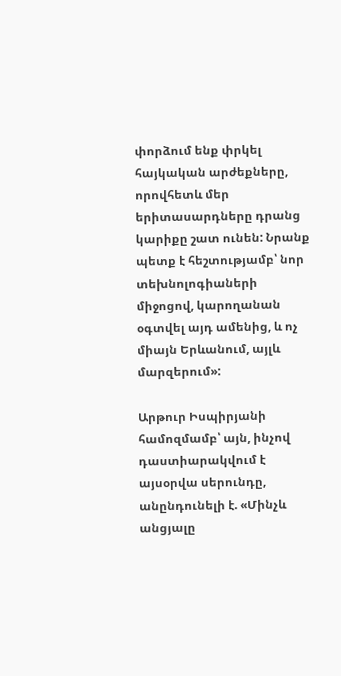փորձում ենք փրկել հայկական արժեքները, որովհետև մեր երիտասարդները դրանց կարիքը շատ ունեն: Նրանք պետք է հեշտությամբ՝ նոր տեխնոլոգիաների միջոցով, կարողանան օգտվել այդ ամենից, և ոչ միայն Երևանում, այլև մարզերում»:

Արթուր Իսպիրյանի համոզմամբ՝ այն, ինչով դաստիարակվում է այսօրվա սերունդը, անընդունելի է. «Մինչև անցյալը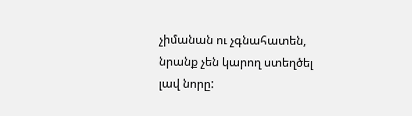չիմանան ու չգնահատեն, նրանք չեն կարող ստեղծել լավ նորը: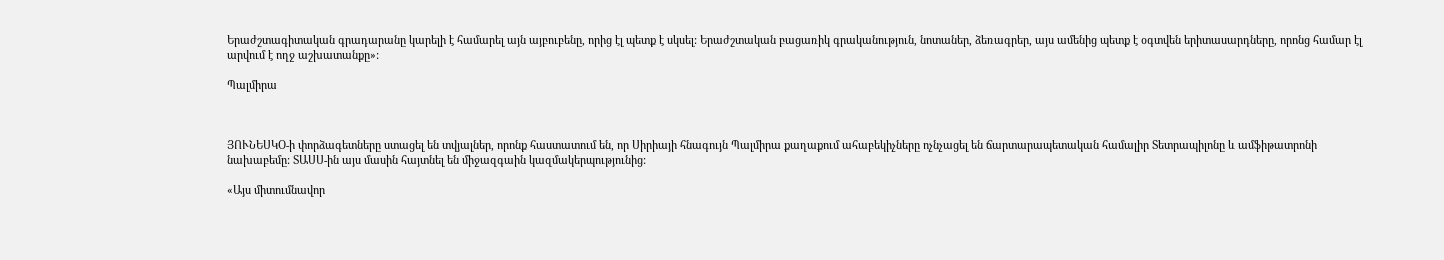Երաժշտագիտական գրադարանը կարելի է համարել այն այբուբենը, որից էլ պետք է սկսել: Երաժշտական բացառիկ գրականություն, նոտաներ, ձեռագրեր, այս ամենից պետք է օգտվեն երիտասարդները, որոնց համար էլ արվում է ողջ աշխատանքը»:

Պալմիրա



ՅՈՒՆԵՍԿՕ-ի փորձագետները ստացել են տվյալներ, որոնք հաստատում են, որ Սիրիայի հնագույն Պալմիրա քաղաքում ահաբեկիչները ոչնչացել են ճարտարապետական համալիր Տետրապիլոնը և ամֆիթատրոնի նախաբեմը: ՏԱՍՍ-ին այս մասին հայտնել են միջազգաին կազմակերպությունից:

«Այս միտումնավոր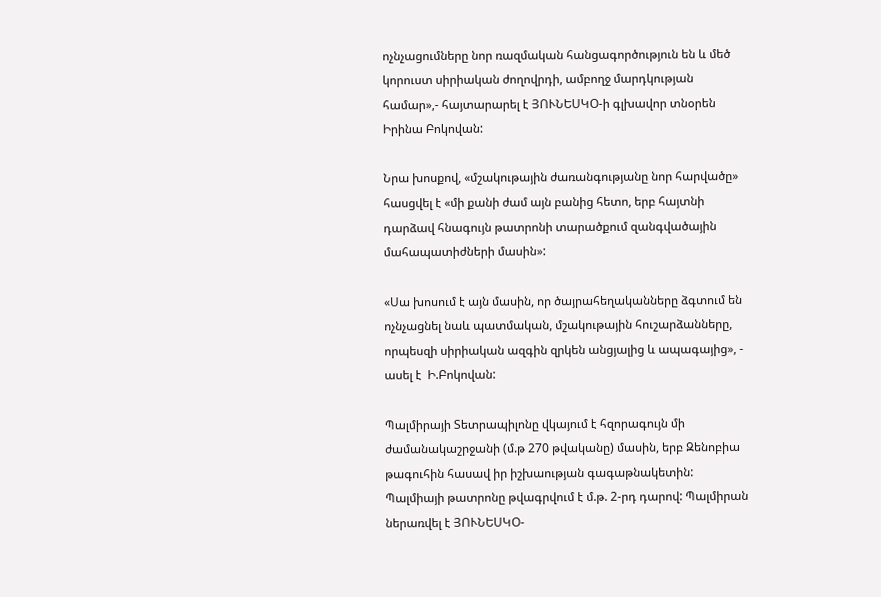ոչնչացումները նոր ռազմական հանցագործություն են և մեծ կորուստ սիրիական ժողովրդի, ամբողջ մարդկության համար»,- հայտարարել է ՅՈՒՆԵՍԿՕ-ի գլխավոր տնօրեն Իրինա Բոկովան:

Նրա խոսքով, «մշակութային ժառանգությանը նոր հարվածը» հասցվել է «մի քանի ժամ այն բանից հետո, երբ հայտնի դարձավ հնագույն թատրոնի տարածքում զանգվածային  մահապատիժների մասին»:

«Սա խոսում է այն մասին, որ ծայրահեղականները ձգտում են ոչնչացնել նաև պատմական, մշակութային հուշարձանները, որպեսզի սիրիական ազգին զրկեն անցյալից և ապագայից», - ասել է  Ի.Բոկովան:

Պալմիրայի Տետրապիլոնը վկայում է հզորագույն մի ժամանակաշրջանի (մ.թ 270 թվականը) մասին, երբ Զենոբիա թագուհին հասավ իր իշխաության գագաթնակետին: Պալմիայի թատրոնը թվագրվում է մ.թ. 2-րդ դարով: Պալմիրան ներառվել է ՅՈՒՆԵՍԿՕ-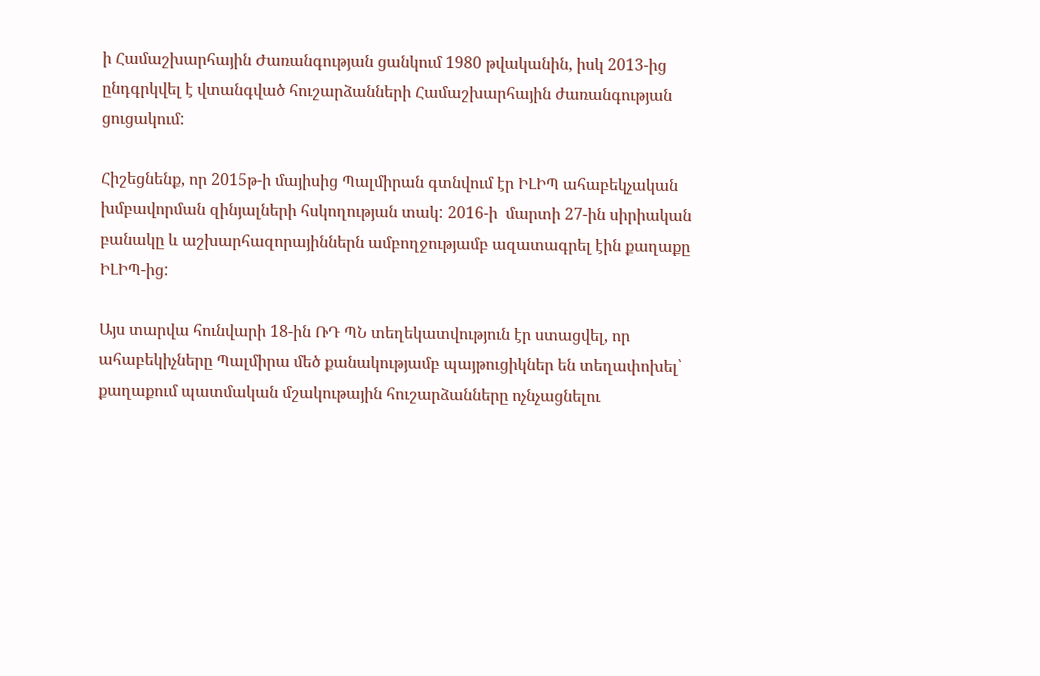ի Համաշխարհային Ժառանգության ցանկում 1980 թվականին, իսկ 2013-ից ընդգրկվել է վտանգված հուշարձանների Համաշխարհային ժառանգության  ցուցակում:

Հիշեցնենք, որ 2015թ-ի մայիսից Պալմիրան գտնվում էր ԻԼԻՊ ահաբեկչական խմբավորման զինյալների հսկողության տակ: 2016-ի  մարտի 27-ին սիրիական բանակը և աշխարհազորայիններն ամբողջությամբ ազատագրել էին քաղաքը ԻԼԻՊ-ից:

Այս տարվա հունվարի 18-ին ՌԴ ՊՆ տեղեկատվություն էր ստացվել, որ ահաբեկիչները Պալմիրա մեծ քանակությամբ պայթուցիկներ են տեղափոխել՝ քաղաքում պատմական մշակութային հուշարձանները ոչնչացնելու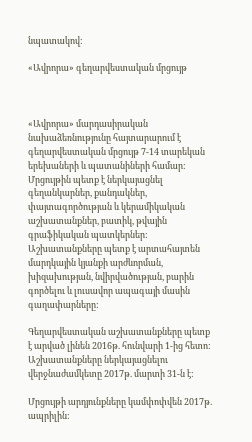նպատակով:

«Ավրորա» գեղարվեստական մրցույթ



«Ավրորա» մարդասիրական նախաձեռնությունը հայտարարում է գեղարվեստական մրցույթ 7-14 տարեկան երեխաների և պատանիների համար: Մրցույթին պետք է ներկայացնել գեղանկարներ, քանդակներ, փայտագործության և կերամիկական աշխատանքներ, բատիկ, թվային գրաֆիկական պատկերներ: Աշխատանքները պետք է արտահայտեն մարդկային կյանքի արժևորման, խիզախության, նվիրվածության, բարին գործելու և լուսավոր ապագայի մասին գաղափարները:

Գեղարվեստական աշխատանքները պետք է արված լինեն 2016թ. հունվարի 1-ից հետո: Աշխատանքները ներկայացնելու վերջնաժամկետը 2017թ. մարտի 31-ն է:

Մրցույթի արդյունքները կամփոփվեն 2017թ. ապրիլին: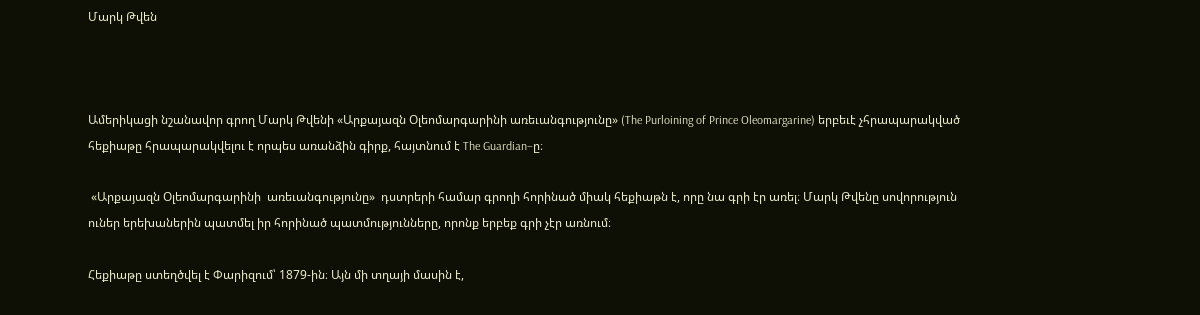Մարկ Թվեն



Ամերիկացի նշանավոր գրող Մարկ Թվենի «Արքայազն Օլեոմարգարինի առեւանգությունը» (The Purloining of Prince Oleomargarine) երբեւէ չհրապարակված հեքիաթը հրապարակվելու է որպես առանձին գիրք, հայտնում է The Guardian–ը։

 «Արքայազն Օլեոմարգարինի  առեւանգությունը»  դստրերի համար գրողի հորինած միակ հեքիաթն է, որը նա գրի էր առել։ Մարկ Թվենը սովորություն ուներ երեխաներին պատմել իր հորինած պատմությունները, որոնք երբեք գրի չէր առնում։

Հեքիաթը ստեղծվել է Փարիզում՝ 1879-ին։ Այն մի տղայի մասին է,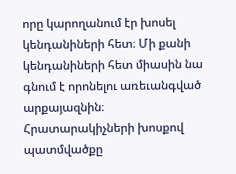որը կարողանում էր խոսել կենդանիների հետ։ Մի քանի կենդանիների հետ միասին նա գնում է որոնելու առեւանգված արքայազնին։ Հրատարակիչների խոսքով պատմվածքը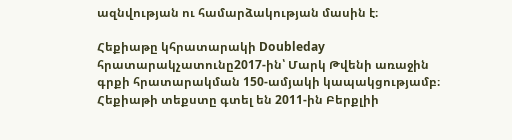ազնվության ու համարձակության մասին է։

Հեքիաթը կհրատարակի Doubleday հրատարակչատունը2017-ին՝ Մարկ Թվենի առաջին գրքի հրատարակման 150-ամյակի կապակցությամբ։ Հեքիաթի տեքստը գտել են 2011-ին Բերքլիի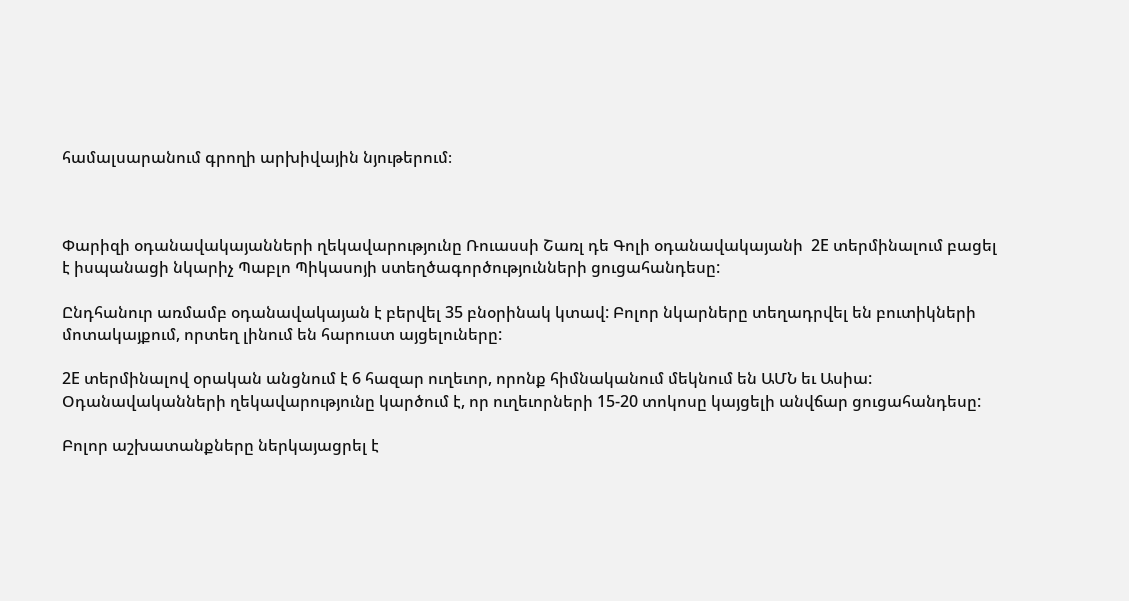համալսարանում գրողի արխիվային նյութերում։



Փարիզի օդանավակայանների ղեկավարությունը Ռուասսի Շառլ դե Գոլի օդանավակայանի  2Е տերմինալում բացել է իսպանացի նկարիչ Պաբլո Պիկասոյի ստեղծագործությունների ցուցահանդեսը:

Ընդհանուր առմամբ օդանավակայան է բերվել 35 բնօրինակ կտավ: Բոլոր նկարները տեղադրվել են բուտիկների մոտակայքում, որտեղ լինում են հարուստ այցելուները:

2Е տերմինալով օրական անցնում է 6 հազար ուղեւոր, որոնք հիմնականում մեկնում են ԱՄՆ եւ Ասիա: Օդանավականների ղեկավարությունը կարծում է, որ ուղեւորների 15-20 տոկոսը կայցելի անվճար ցուցահանդեսը:

Բոլոր աշխատանքները ներկայացրել է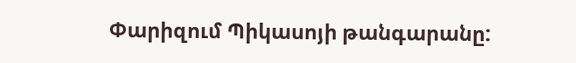Փարիզում Պիկասոյի թանգարանը: